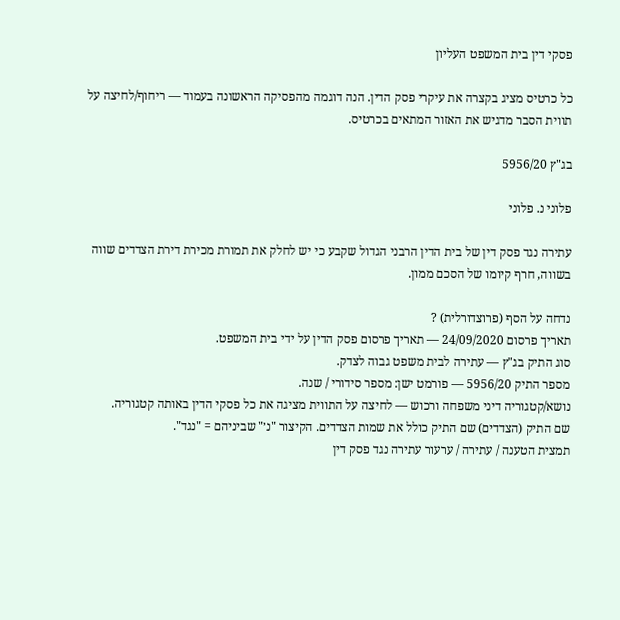פסקי דין בית המשפט העליון

כל כרטיס מציג בקצרה את עיקרי פסק הדין. הנה דוגמה מהפסיקה הראשונה בעמוד — ריחוף/לחיצה על תווית הסבר מדגיש את האזור המתאים בכרטיס.

בג"ץ 5956/20

פלוני נ. פלוני

עתירה נגד פסק דין של בית הדין הרבני הגדול שקבע כי יש לחלק את תמורת מכירת דירת הצדדים שווה בשווה, חרף קיומו של הסכם ממון.

נדחה על הסף (פרוצדורלית) ?
תאריך פרסום 24/09/2020 — תאריך פרסום פסק הדין על ידי בית המשפט.
סוג התיק בג"ץ — עתירה לבית משפט גבוה לצדק.
מספר התיק 5956/20 — פורמט ישן: מספר סידורי / שנה.
נושא/קטגוריה דיני משפחה ורכוש — לחיצה על התווית מציגה את כל פסקי הדין באותה קטגוריה.
שם התיק (הצדדים) שם התיק כולל את שמות הצדדים. הקיצור "נ׳" שביניהם = "נגד".
תמצית הטענה / עתירה / ערעור עתירה נגד פסק דין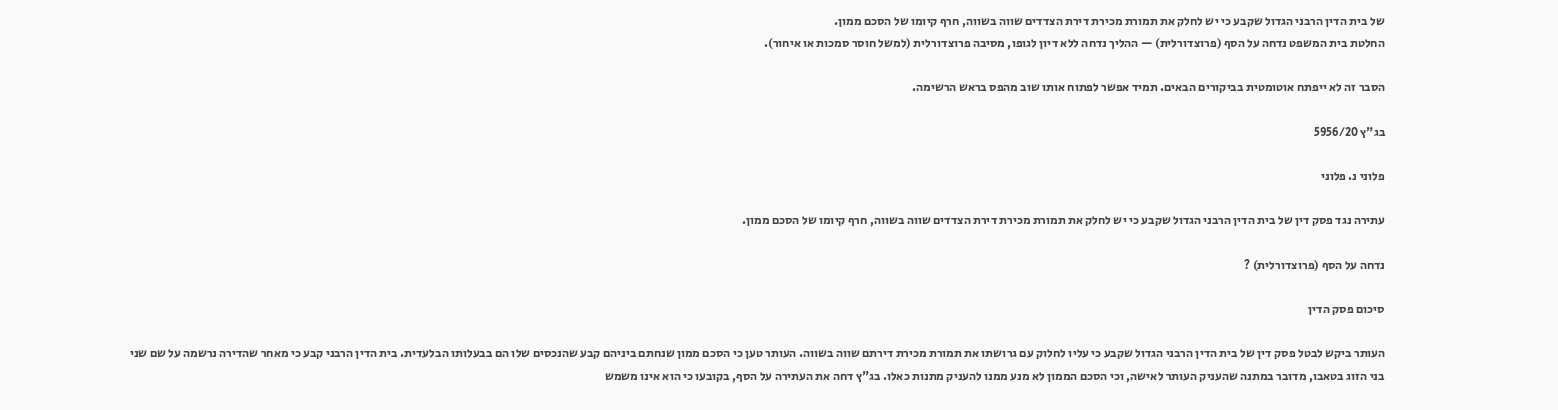של בית הדין הרבני הגדול שקבע כי יש לחלק את תמורת מכירת דירת הצדדים שווה בשווה, חרף קיומו של הסכם ממון.
החלטת בית המשפט נדחה על הסף (פרוצדורלית) — ההליך נדחה ללא דיון לגופו, מסיבה פרוצדורלית (למשל חוסר סמכות או איחור).

הסבר זה לא ייפתח אוטומטית בביקורים הבאים. תמיד אפשר לפתוח אותו שוב מהפס בראש הרשימה.

בג"ץ 5956/20

פלוני נ. פלוני

עתירה נגד פסק דין של בית הדין הרבני הגדול שקבע כי יש לחלק את תמורת מכירת דירת הצדדים שווה בשווה, חרף קיומו של הסכם ממון.

נדחה על הסף (פרוצדורלית) ?

סיכום פסק הדין

העותר ביקש לבטל פסק דין של בית הדין הרבני הגדול שקבע כי עליו לחלוק עם גרושתו את תמורת מכירת דירתם שווה בשווה. העותר טען כי הסכם ממון שנחתם ביניהם קבע שהנכסים שלו הם בבעלותו הבלעדית. בית הדין הרבני קבע כי מאחר שהדירה נרשמה על שם שני בני הזוג בטאבו, מדובר במתנה שהעניק העותר לאישה, וכי הסכם הממון לא מנע ממנו להעניק מתנות כאלו. בג"ץ דחה את העתירה על הסף, בקובעו כי הוא אינו משמש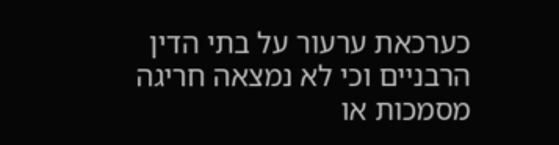כערכאת ערעור על בתי הדין הרבניים וכי לא נמצאה חריגה מסמכות או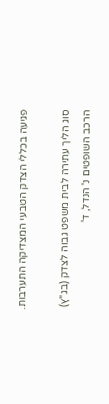פגיעה בכללי הצדק הטבעי המצדיקה התערבות.

סוג הליך עתירה לבית משפט גבוה לצדק (בג"ץ)
הרכב השופטים נ' הנדל, ד'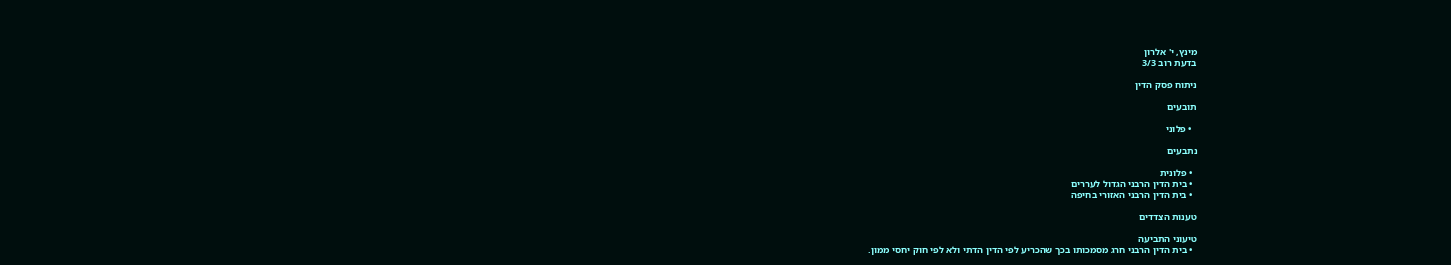מינץ, י' אלרון
בדעת רוב 3/3

ניתוח פסק הדין

תובעים

  • פלוני

נתבעים

  • פלונית
  • בית הדין הרבני הגדול לעררים
  • בית הדין הרבני האזורי בחיפה

טענות הצדדים

טיעוני התביעה
  • בית הדין הרבני חרג מסמכותו בכך שהכריע לפי הדין הדתי ולא לפי חוק יחסי ממון.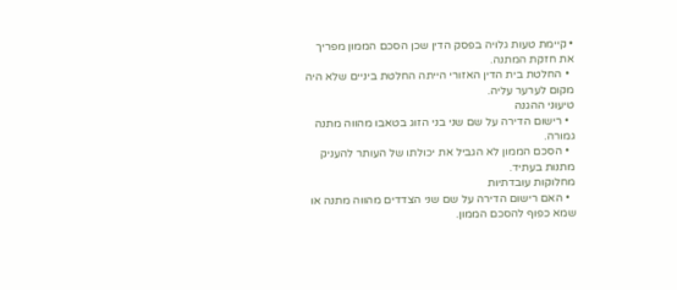• קיימת טעות גלויה בפסק הדין שכן הסכם הממון מפריך את חזקת המתנה.
  • החלטת בית הדין האזורי הייתה החלטת ביניים שלא היה מקום לערער עליה.
טיעוני ההגנה
  • רישום הדירה על שם שני בני הזוג בטאבו מהווה מתנה גמורה.
  • הסכם הממון לא הגביל את יכולתו של העותר להעניק מתנות בעתיד.
מחלוקות עובדתיות
  • האם רישום הדירה על שם שני הצדדים מהווה מתנה או שמא כפוף להסכם הממון.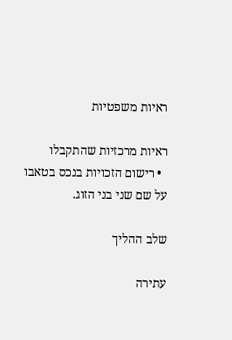ראיות משפטיות

ראיות מרכזיות שהתקבלו
  • רישום הזכויות בנכס בטאבו על שם שני בני הזוג.

שלב ההליך

עתירה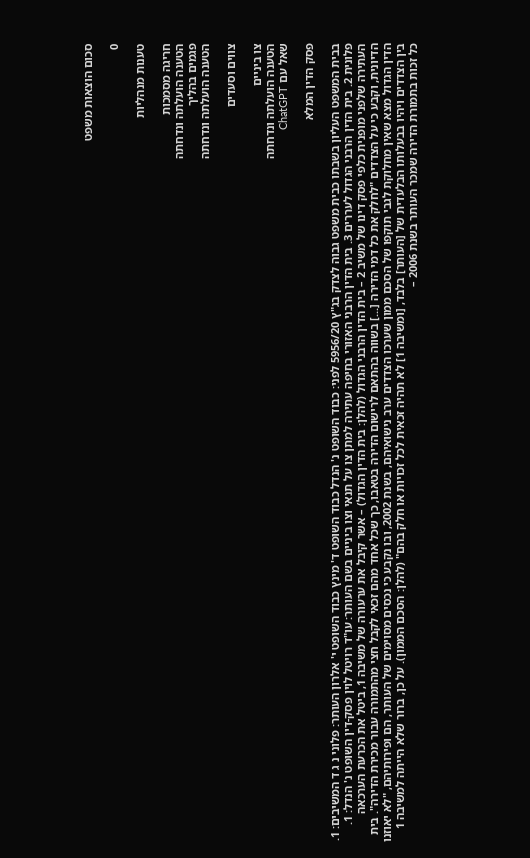סכום הוצאות משפט

0

טענות מנהליות

חריגה מסמכות
הטענה הועלתה ונדחתה
פגמים בהליך
הטענה הועלתה ונדחתה

צווים וסעדים

צו ביניים
הטענה הועלתה ונדחתה
שאל עם ChatGPT

פסק הדין המלא

בבית המשפט העליון בשבתו כבית משפט גבוה לצדק בג"ץ 5956/20 לפני: כבוד השופט נ' הנדל כבוד השופט ד' מינץ כבוד השופט י' אלרון העותר: פלוני נ ג ד המשיבים: 1. פלונית 2. בית הדין הרבני הגדול לעררים 3. בית הדין הרבני האזורי בחיפה עתירה למתן צו על תנאי וצו ביניים בשם העותר: עו"ד רויטל לוין פסק-דין השופט נ' הנדל: 1. העתירה שלפני מופנית כלפי פסק דינו של משיב 2 – בית הדין הרבני הגדול (להלן: בית הדין הגדול) – אשר קיבל את ערעורה של משיבה 1, ביטל את הכרעת הערכאה הדיונית, וקבע כי על הצדדים "לחלק את כל דמי הדירה [...] בשווה בהתאם לרישום הדירה בטאבו, כך שכל אחד מהם זכאי לקבל חצי מהתמורה עבור מכירת הדירה". בית הדין הגדול מצא שאין מחלוקת לגבי תוקפו של הסכם ממון שערכו הצדדים ערב נישואיהם, בשנת 2002, ובו נקבע כי נכסים מסוימים של העותר, הם ופירותיהם, "לא יאוזנו בין הצדדים ויהיו בבעלותו הבלעדית של [העותר] בלבד, [ומשיבה 1] לא תהיה זכאית לכל זכויות או חלק בהם" (להלן: הסכם הממון). על כן, ברור שלא הייתה למשיבה 1 כל זכות בתמורת הדירה שמכר העותר בשנת 2006 –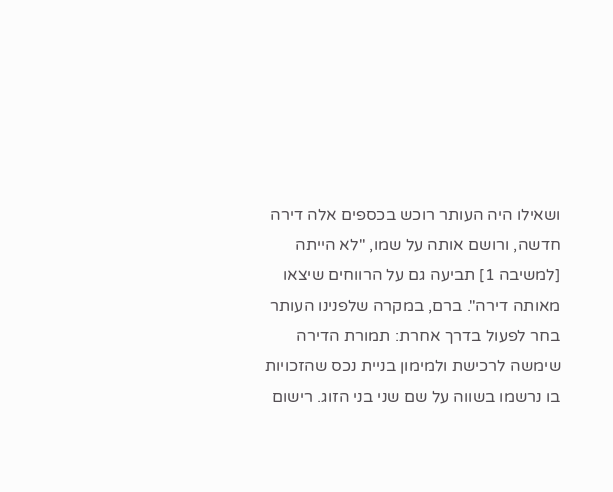ושאילו היה העותר רוכש בכספים אלה דירה חדשה, ורושם אותה על שמו, "לא הייתה [למשיבה 1] תביעה גם על הרווחים שיצאו מאותה דירה". ברם, במקרה שלפנינו העותר בחר לפעול בדרך אחרת: תמורת הדירה שימשה לרכישת ולמימון בניית נכס שהזכויות בו נרשמו בשווה על שם שני בני הזוג. רישום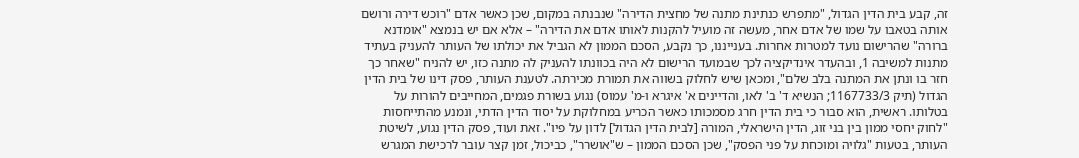זה, קבע בית הדין הגדול, "מתפרש כנתינת מתנה של מחצית הדירה" שנבנתה במקום, שכן כאשר אדם "רוכש דירה ורושם אותה בטאבו על שמו של אדם אחר, מעשה זה מועיל להקנות לאותו אדם את הדירה" – אלא אם יש בנמצא "אומדנא ברורה" שהרישום נועד למטרות אחרות. בענייננו, כך נקבע, הסכם הממון לא הגביל את יכולתו של העותר להעניק בעתיד מתנות למשיבה 1, ובהעדר אינדיקציה לכך שבמועד הרישום לא היה בכוונתו להעניק לה מתנה כזו, יש להניח "שאחר כך חזר בו ונתן את המתנה בלב שלם", ומכאן שיש לחלוק בשווה את תמורת מכירתה. לטענת העותר, פסק דינו של בית הדין הגדול (תיק 1167733/3; הנשיא ד' ב' לאו, והדיינים א' איגרא ו-מ' עמוס) נגוע בשורת פגמים, המחייבים להורות על בטלותו. ראשית, הוא סבור כי בית הדין חרג מסמכותו כאשר הכריע במחלוקת על יסוד הדין הדתי, ונמנע מהתייחסות "לחוק יחסי ממון בין בני זוג, הדין הישראלי, המורה [לבית הדין הגדול] לדון על פיו". זאת ועוד, פסק הדין נגוע, לשיטת העותר, בטעות "גלויה ומוכחת על פני הפסק", שכן הסכם הממון – ש"אושרר", כביכול, זמן קצר עובר לרכישת המגרש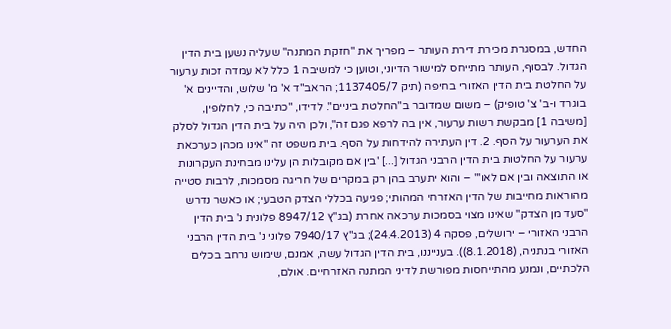החדש, במסגרת מכירת דירת העותר – מפריך את "חזקת המתנה" שעליה נשען בית הדין הגדול. לבסוף, העותר מתייחס למישור הדיוני, וטוען כי למשיבה 1 כלל לא עמדה זכות ערעור על החלטת בית הדין האזורי בחיפה (תיק 1137405/7; הראב"ד א' מ' שלוש, והדיינים א' בוגרד ו-ב' צ' טופיק) – משום שמדובר ב"החלטת ביניים". לדידו, "כתיבה כי, לחלופין, [משיבה 1] מבקשת רשות ערעור, אין בה לרפא פגם זה", ולכן היה על בית הדין הגדול לסלק את הערעור על הסף. 2. דין העתירה להידחות על הסף. בית משפט זה "אינו מכהן כערכאת ערעור על החלטות בית הדין הרבני הגדול [...] 'בין אם מקובלות הן עלינו מבחינת העקרונות או התוצאה ובין אם לאו'" – והוא יתערב בהן רק במקרים של חריגה מסמכות, לרבות סטייה מהוראות מחייבות של הדין האזרחי המהותי; פגיעה בכללי הצדק הטבעי; או כאשר נדרש "סעד מן הצדק" שאינו מצוי בסמכות ערכאה אחרת (בג"ץ 8947/12 פלונית נ' בית הדין הרבני האזורי – ירושלים, פסקה 4 (24.4.2013); בג"ץ 7940/17 פלוני נ' בית הדין הרבני האזורי בנתניה, (8.1.2018)). בענייננו, בית הדין הגדול עשה, אמנם, שימוש נרחב בכלים הלכתיים, ונמנע מהתייחסות מפורשת לדיני המתנה האזרחיים. אולם,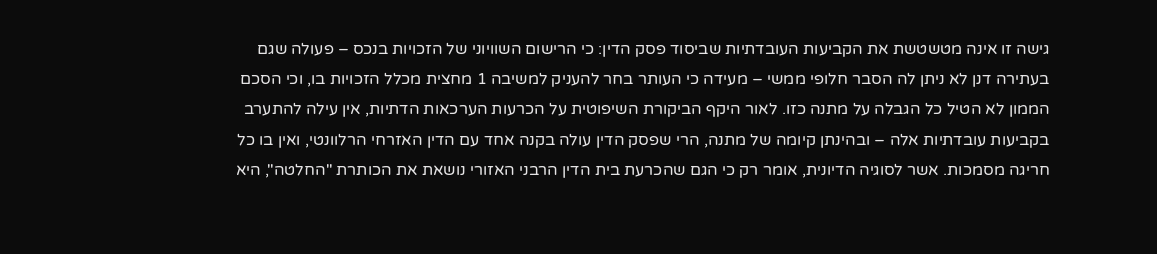גישה זו אינה מטשטשת את הקביעות העובדתיות שביסוד פסק הדין: כי הרישום השוויוני של הזכויות בנכס – פעולה שגם בעתירה דנן לא ניתן לה הסבר חלופי ממשי – מעידה כי העותר בחר להעניק למשיבה 1 מחצית מכלל הזכויות בו, וכי הסכם הממון לא הטיל כל הגבלה על מתנה כזו. לאור היקף הביקורת השיפוטית על הכרעות הערכאות הדתיות, אין עילה להתערב בקביעות עובדתיות אלה – ובהינתן קיומה של מתנה, הרי שפסק הדין עולה בקנה אחד עם הדין האזרחי הרלוונטי, ואין בו כל חריגה מסמכות. אשר לסוגיה הדיונית, אומר רק כי הגם שהכרעת בית הדין הרבני האזורי נושאת את הכותרת "החלטה", היא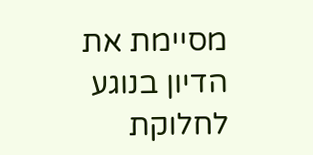מסיימת את הדיון בנוגע לחלוקת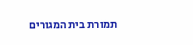תמורת בית המגורים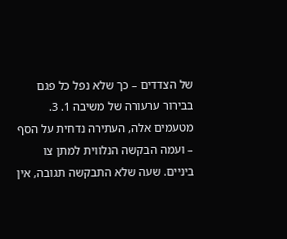של הצדדים – כך שלא נפל כל פגם בבירור ערעורה של משיבה 1. 3. מטעמים אלה, העתירה נדחית על הסף – ועמה הבקשה הנלווית למתן צו ביניים. שעה שלא התבקשה תגובה, אין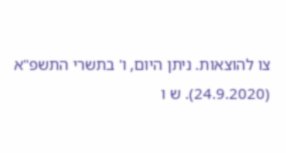צו להוצאות. ניתן היום, ו' בתשרי התשפ"א (24.9.2020). ש ו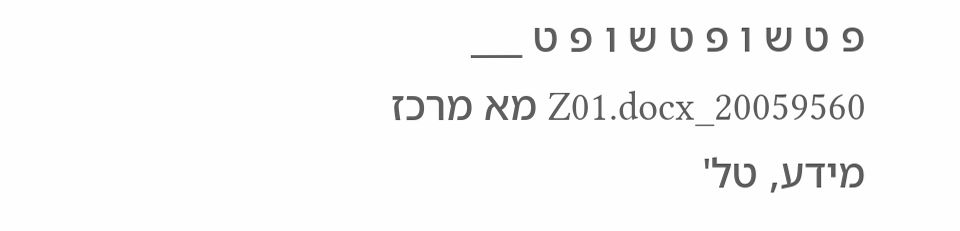פ ט ש ו פ ט ש ו פ ט ___ 20059560_Z01.docx מא מרכז מידע, טל'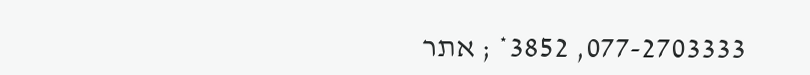077-2703333, 3852* ; אתר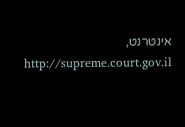אינטרנט, http://supreme.court.gov.il